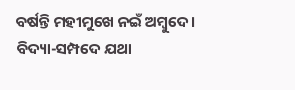ବର୍ଷନ୍ତି ମହୀମୁଖେ ନଇଁ ଅମ୍ବୁଦେ।
ବିଦ୍ୟା-ସମ୍ପଦେ ଯଥା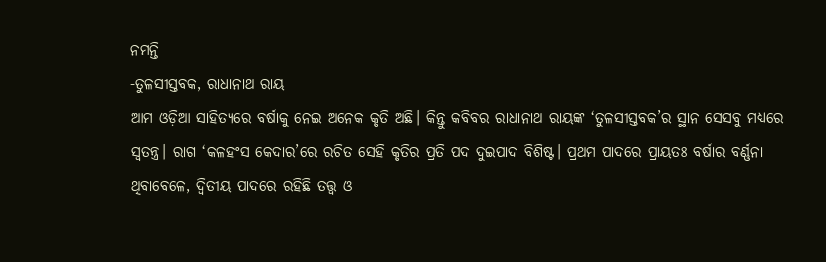ନମନ୍ତି
-ତୁଳସୀସ୍ତବକ, ରାଧାନାଥ ରାୟ
ଆମ ଓଡ଼ିଆ ସାହିତ୍ୟରେ ବର୍ଷାକୁ ନେଇ ଅନେକ କୃତି ଅଛି। କିନ୍ତୁ କବିବର ରାଧାନାଥ ରାୟଙ୍କ ‘ତୁଳସୀସ୍ତବକ’ର ସ୍ଥାନ ସେସବୁ ମଧ୍ୟରେ ସ୍ୱତନ୍ତ୍ର। ରାଗ ‘କଳହଂସ କେଦାର’ରେ ରଚିତ ସେହି କୃତିର ପ୍ରତି ପଦ ଦୁଇପାଦ ବିଶିଷ୍ଟ। ପ୍ରଥମ ପାଦରେ ପ୍ରାୟତଃ ବର୍ଷାର ବର୍ଣ୍ଣନା ଥିବାବେଳେ, ଦ୍ୱିତୀୟ ପାଦରେ ରହିଛି ତତ୍ତ୍ୱ ଓ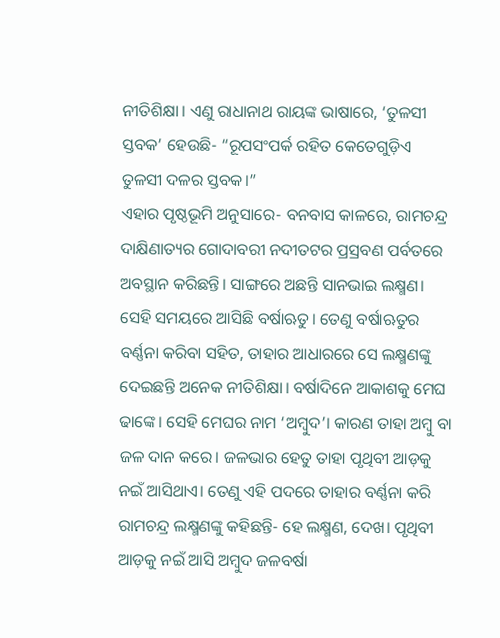ନୀତିଶିକ୍ଷା। ଏଣୁ ରାଧାନାଥ ରାୟଙ୍କ ଭାଷାରେ, ‘ତୁଳସୀ ସ୍ତବକ’ ହେଉଛି- “ରୂପସଂପର୍କ ରହିତ କେତେଗୁଡ଼ିଏ ତୁଳସୀ ଦଳର ସ୍ତବକ।”
ଏହାର ପୃଷ୍ଠଭୂମି ଅନୁସାରେ- ବନବାସ କାଳରେ, ରାମଚନ୍ଦ୍ର ଦାକ୍ଷିଣାତ୍ୟର ଗୋଦାବରୀ ନଦୀତଟର ପ୍ରସ୍ରବଣ ପର୍ବତରେ ଅବସ୍ଥାନ କରିଛନ୍ତି। ସାଙ୍ଗରେ ଅଛନ୍ତି ସାନଭାଇ ଲକ୍ଷ୍ମଣ। ସେହି ସମୟରେ ଆସିଛି ବର୍ଷାଋତୁ। ତେଣୁ ବର୍ଷାଋତୁର ବର୍ଣ୍ଣନା କରିବା ସହିତ, ତାହାର ଆଧାରରେ ସେ ଲକ୍ଷ୍ମଣଙ୍କୁ ଦେଇଛନ୍ତି ଅନେକ ନୀତିଶିକ୍ଷା। ବର୍ଷାଦିନେ ଆକାଶକୁ ମେଘ ଢାଙ୍କେ। ସେହି ମେଘର ନାମ ‘ଅମ୍ବୁଦ’। କାରଣ ତାହା ଅମ୍ବୁ ବା ଜଳ ଦାନ କରେ। ଜଳଭାର ହେତୁ ତାହା ପୃଥିବୀ ଆଡ଼କୁ ନଇଁ ଆସିଥାଏ। ତେଣୁ ଏହି ପଦରେ ତାହାର ବର୍ଣ୍ଣନା କରି ରାମଚନ୍ଦ୍ର ଲକ୍ଷ୍ମଣଙ୍କୁ କହିଛନ୍ତି- ହେ ଲକ୍ଷ୍ମଣ, ଦେଖ। ପୃଥିବୀ ଆଡ଼କୁ ନଇଁ ଆସି ଅମ୍ବୁଦ ଜଳବର୍ଷା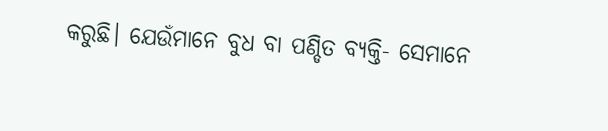କରୁଛି। ଯେଉଁମାନେ ବୁଧ ବା ପଣ୍ଡିତ ବ୍ୟକ୍ତି- ସେମାନେ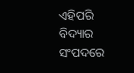ଏହିପରି ବିଦ୍ୟାର ସଂପଦରେ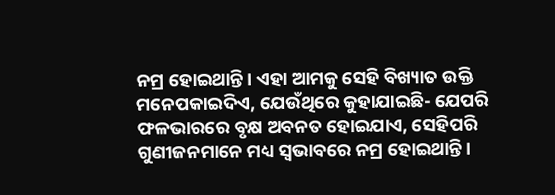ନମ୍ର ହୋଇଥାନ୍ତି। ଏହା ଆମକୁ ସେହି ବିଖ୍ୟାତ ଉକ୍ତି ମନେପକାଇଦିଏ, ଯେଉଁଥିରେ କୁହାଯାଇଛି- ଯେପରି ଫଳଭାରରେ ବୃକ୍ଷ ଅବନତ ହୋଇଯାଏ, ସେହିପରି ଗୁଣୀଜନମାନେ ମଧ୍ୟ ସ୍ୱଭାବରେ ନମ୍ର ହୋଇଥାନ୍ତି।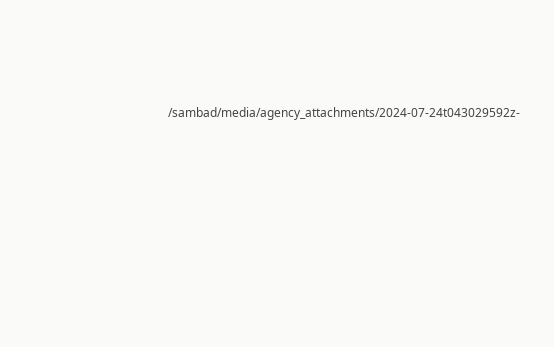/sambad/media/agency_attachments/2024-07-24t043029592z-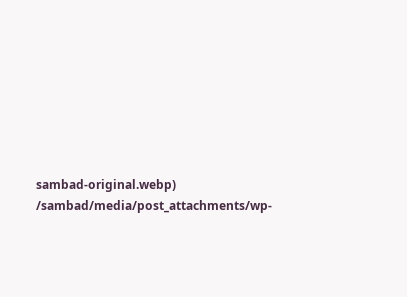sambad-original.webp)
/sambad/media/post_attachments/wp-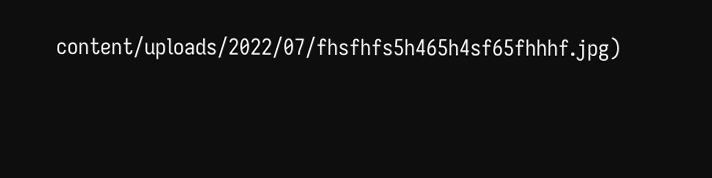content/uploads/2022/07/fhsfhfs5h465h4sf65fhhhf.jpg)